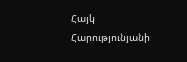Հայկ Հարությունյանի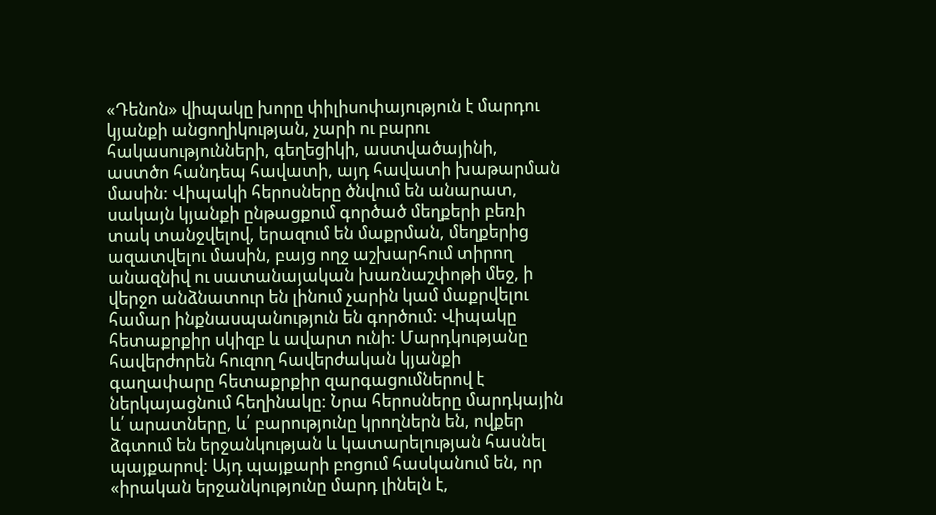«Դենոն» վիպակը խորը փիլիսոփայություն է մարդու կյանքի անցողիկության, չարի ու բարու հակասությունների, գեղեցիկի, աստվածայինի, աստծո հանդեպ հավատի, այդ հավատի խաթարման մասին: Վիպակի հերոսները ծնվում են անարատ, սակայն կյանքի ընթացքում գործած մեղքերի բեռի տակ տանջվելով, երազում են մաքրման, մեղքերից ազատվելու մասին, բայց ողջ աշխարհում տիրող անազնիվ ու սատանայական խառնաշփոթի մեջ, ի վերջո անձնատուր են լինում չարին կամ մաքրվելու համար ինքնասպանություն են գործում: Վիպակը հետաքրքիր սկիզբ և ավարտ ունի: Մարդկությանը հավերժորեն հուզող հավերժական կյանքի գաղափարը հետաքրքիր զարգացումներով է ներկայացնում հեղինակը: Նրա հերոսները մարդկային և՛ արատները, և՛ բարությունը կրողներն են, ովքեր ձգտում են երջանկության և կատարելության հասնել պայքարով: Այդ պայքարի բոցում հասկանում են, որ «իրական երջանկությունը մարդ լինելն է,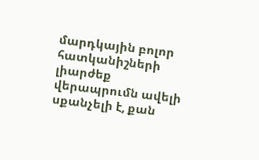մարդկային բոլոր հատկանիշների լիարժեք վերապրումն ավելի սքանչելի է, քան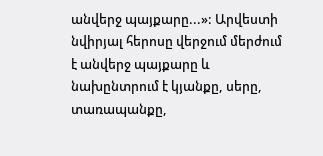անվերջ պայքարը...»: Արվեստի նվիրյալ հերոսը վերջում մերժում է անվերջ պայքարը և նախընտրում է կյանքը, սերը, տառապանքը,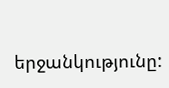երջանկությունը: